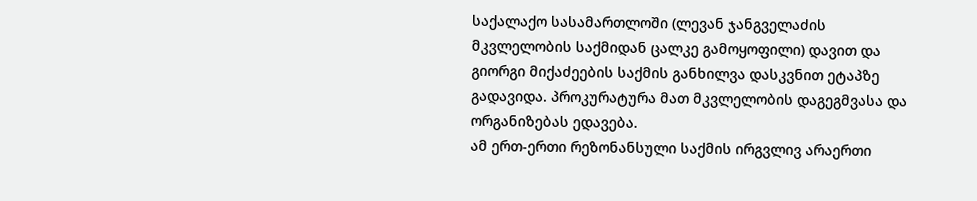საქალაქო სასამართლოში (ლევან ჯანგველაძის მკვლელობის საქმიდან ცალკე გამოყოფილი) დავით და გიორგი მიქაძეების საქმის განხილვა დასკვნით ეტაპზე გადავიდა. პროკურატურა მათ მკვლელობის დაგეგმვასა და ორგანიზებას ედავება.
ამ ერთ-ერთი რეზონანსული საქმის ირგვლივ არაერთი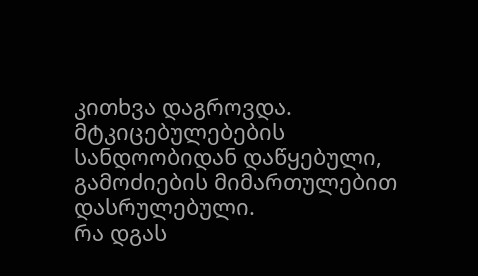კითხვა დაგროვდა. მტკიცებულებების სანდოობიდან დაწყებული, გამოძიების მიმართულებით დასრულებული.
რა დგას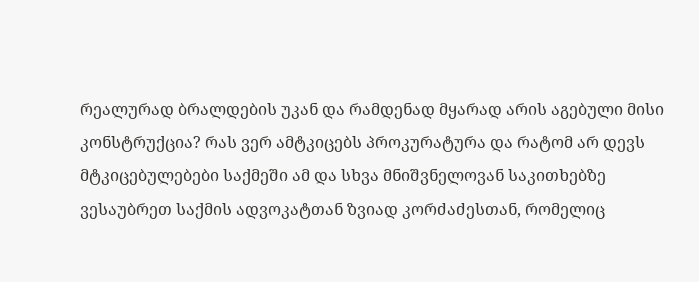რეალურად ბრალდების უკან და რამდენად მყარად არის აგებული მისი კონსტრუქცია? რას ვერ ამტკიცებს პროკურატურა და რატომ არ დევს მტკიცებულებები საქმეში ამ და სხვა მნიშვნელოვან საკითხებზე ვესაუბრეთ საქმის ადვოკატთან ზვიად კორძაძესთან, რომელიც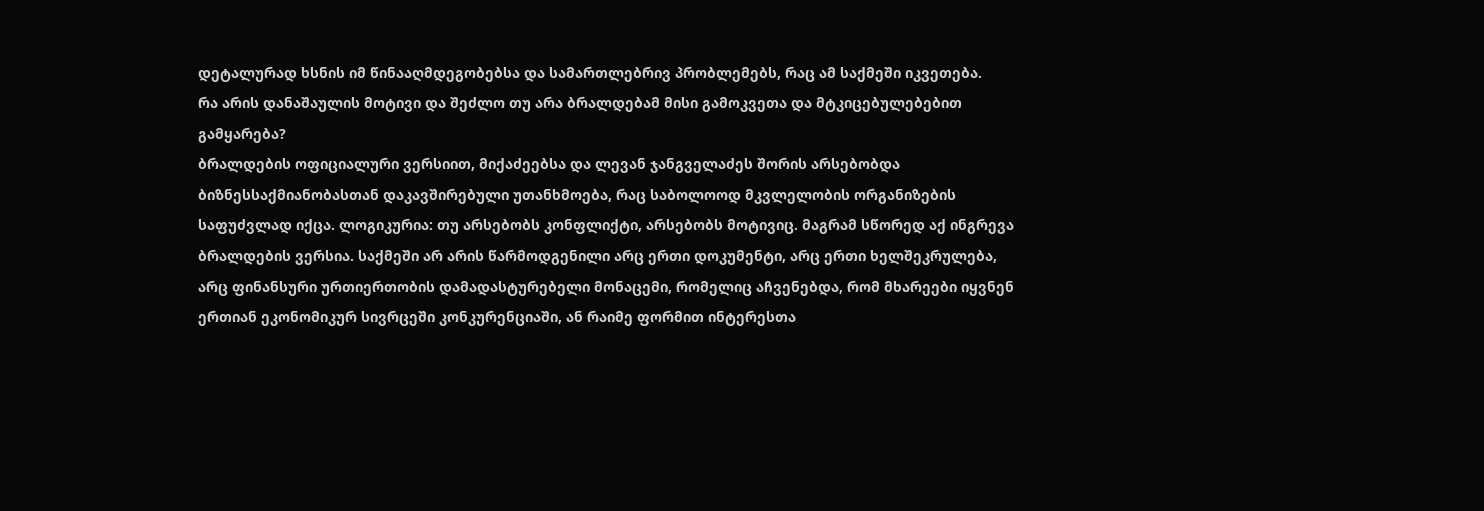დეტალურად ხსნის იმ წინააღმდეგობებსა და სამართლებრივ პრობლემებს, რაც ამ საქმეში იკვეთება.
რა არის დანაშაულის მოტივი და შეძლო თუ არა ბრალდებამ მისი გამოკვეთა და მტკიცებულებებით გამყარება?
ბრალდების ოფიციალური ვერსიით, მიქაძეებსა და ლევან ჯანგველაძეს შორის არსებობდა ბიზნესსაქმიანობასთან დაკავშირებული უთანხმოება, რაც საბოლოოდ მკვლელობის ორგანიზების საფუძვლად იქცა. ლოგიკურია: თუ არსებობს კონფლიქტი, არსებობს მოტივიც. მაგრამ სწორედ აქ ინგრევა ბრალდების ვერსია. საქმეში არ არის წარმოდგენილი არც ერთი დოკუმენტი, არც ერთი ხელშეკრულება, არც ფინანსური ურთიერთობის დამადასტურებელი მონაცემი, რომელიც აჩვენებდა, რომ მხარეები იყვნენ ერთიან ეკონომიკურ სივრცეში კონკურენციაში, ან რაიმე ფორმით ინტერესთა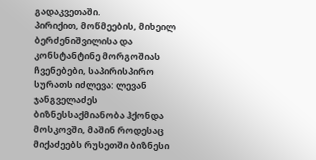გადაკვეთაში.
პირიქით, მოწმეების, მიხეილ ბერძენიშვილისა და კონსტანტინე მორგოშიას ჩვენებები, საპირისპირო სურათს იძლევა: ლევან ჯანგველაძეს ბიზნესსაქმიანობა ჰქონდა მოსკოვში, მაშინ როდესაც მიქაძეებს რუსეთში ბიზნესი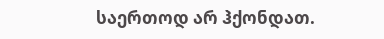საერთოდ არ ჰქონდათ.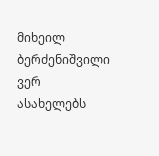მიხეილ ბერძენიშვილი ვერ ასახელებს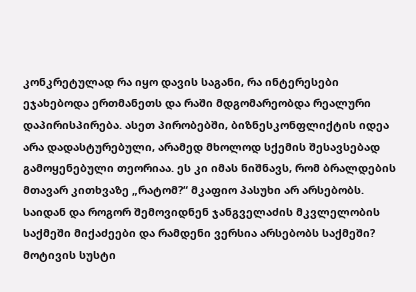კონკრეტულად რა იყო დავის საგანი, რა ინტერესები ეჯახებოდა ერთმანეთს და რაში მდგომარეობდა რეალური დაპირისპირება. ასეთ პირობებში, ბიზნესკონფლიქტის იდეა არა დადასტურებული, არამედ მხოლოდ სქემის შესავსებად გამოყენებული თეორიაა. ეს კი იმას ნიშნავს, რომ ბრალდების მთავარ კითხვაზე „რატომ?“ მკაფიო პასუხი არ არსებობს.
საიდან და როგორ შემოვიდნენ ჯანგველაძის მკვლელობის საქმეში მიქაძეები და რამდენი ვერსია არსებობს საქმეში?
მოტივის სუსტი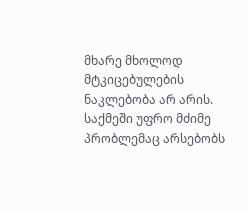მხარე მხოლოდ მტკიცებულების ნაკლებობა არ არის. საქმეში უფრო მძიმე პრობლემაც არსებობს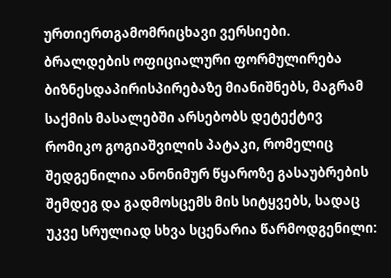ურთიერთგამომრიცხავი ვერსიები.
ბრალდების ოფიციალური ფორმულირება ბიზნესდაპირისპირებაზე მიანიშნებს, მაგრამ საქმის მასალებში არსებობს დეტექტივ რომიკო გოგიაშვილის პატაკი, რომელიც შედგენილია ანონიმურ წყაროზე გასაუბრების შემდეგ და გადმოსცემს მის სიტყვებს, სადაც უკვე სრულიად სხვა სცენარია წარმოდგენილი: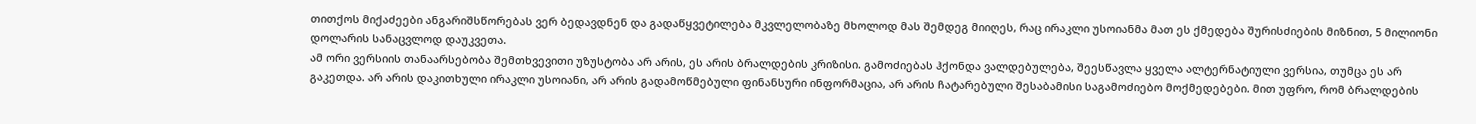თითქოს მიქაძეები ანგარიშსწორებას ვერ ბედავდნენ და გადაწყვეტილება მკვლელობაზე მხოლოდ მას შემდეგ მიიღეს, რაც ირაკლი უსოიანმა მათ ეს ქმედება შურისძიების მიზნით, 5 მილიონი დოლარის სანაცვლოდ დაუკვეთა.
ამ ორი ვერსიის თანაარსებობა შემთხვევითი უზუსტობა არ არის, ეს არის ბრალდების კრიზისი. გამოძიებას ჰქონდა ვალდებულება, შეესწავლა ყველა ალტერნატიული ვერსია, თუმცა ეს არ გაკეთდა. არ არის დაკითხული ირაკლი უსოიანი, არ არის გადამოწმებული ფინანსური ინფორმაცია, არ არის ჩატარებული შესაბამისი საგამოძიებო მოქმედებები. მით უფრო, რომ ბრალდების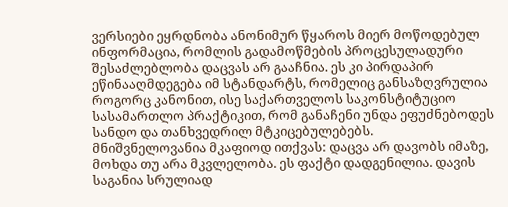ვერსიები ეყრდნობა ანონიმურ წყაროს მიერ მოწოდებულ ინფორმაცია, რომლის გადამოწმების პროცესულადური შესაძლებლობა დაცვას არ გააჩნია. ეს კი პირდაპირ ეწინააღმდეგება იმ სტანდარტს, რომელიც განსაზღვრულია როგორც კანონით, ისე საქართველოს საკონსტიტუციო სასამართლო პრაქტიკით, რომ განაჩენი უნდა ეფუძნებოდეს სანდო და თანხვედრილ მტკიცებულებებს.
მნიშვნელოვანია მკაფიოდ ითქვას: დაცვა არ დავობს იმაზე, მოხდა თუ არა მკვლელობა. ეს ფაქტი დადგენილია. დავის საგანია სრულიად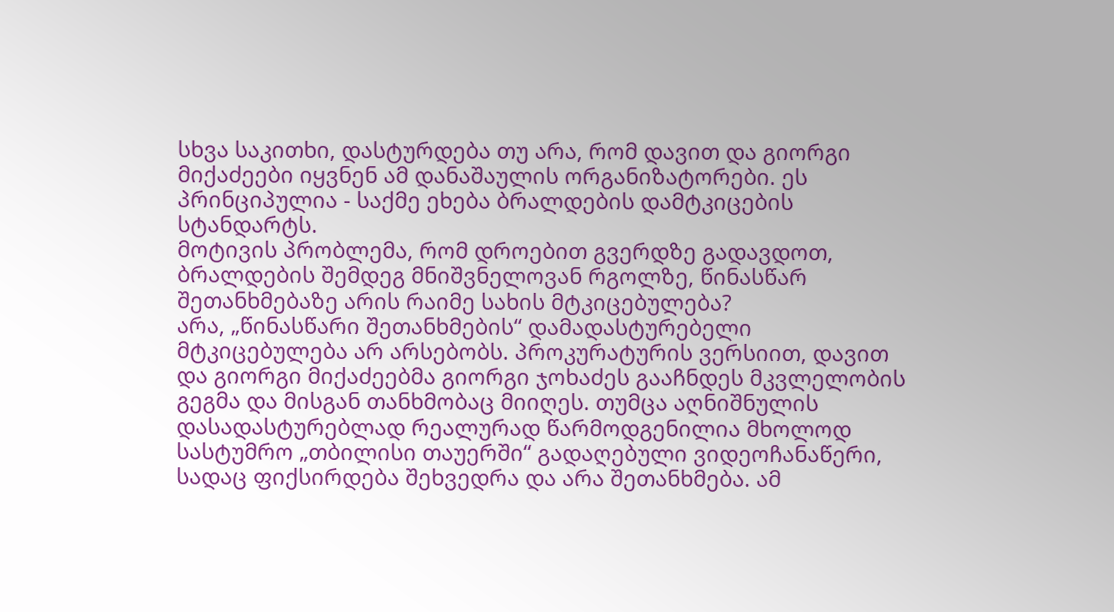სხვა საკითხი, დასტურდება თუ არა, რომ დავით და გიორგი მიქაძეები იყვნენ ამ დანაშაულის ორგანიზატორები. ეს პრინციპულია - საქმე ეხება ბრალდების დამტკიცების სტანდარტს.
მოტივის პრობლემა, რომ დროებით გვერდზე გადავდოთ, ბრალდების შემდეგ მნიშვნელოვან რგოლზე, წინასწარ შეთანხმებაზე არის რაიმე სახის მტკიცებულება?
არა, „წინასწარი შეთანხმების“ დამადასტურებელი მტკიცებულება არ არსებობს. პროკურატურის ვერსიით, დავით და გიორგი მიქაძეებმა გიორგი ჯოხაძეს გააჩნდეს მკვლელობის გეგმა და მისგან თანხმობაც მიიღეს. თუმცა აღნიშნულის დასადასტურებლად რეალურად წარმოდგენილია მხოლოდ სასტუმრო „თბილისი თაუერში“ გადაღებული ვიდეოჩანაწერი, სადაც ფიქსირდება შეხვედრა და არა შეთანხმება. ამ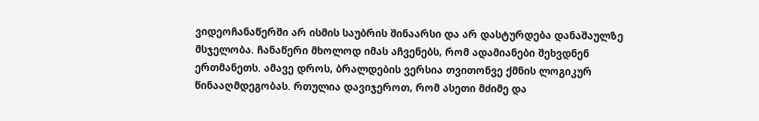ვიდეოჩანაწერში არ ისმის საუბრის შინაარსი და არ დასტურდება დანაშაულზე მსჯელობა. ჩანაწერი მხოლოდ იმას აჩვენებს, რომ ადამიანები შეხვდნენ ერთმანეთს. ამავე დროს, ბრალდების ვერსია თვითონვე ქმნის ლოგიკურ წინააღმდეგობას. რთულია დავიჯეროთ, რომ ასეთი მძიმე და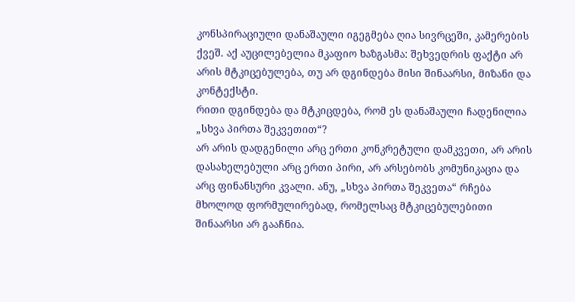კონსპირაციული დანაშაული იგეგმება ღია სივრცეში, კამერების ქვეშ. აქ აუცილებელია მკაფიო ხაზგასმა: შეხვედრის ფაქტი არ არის მტკიცებულება, თუ არ დგინდება მისი შინაარსი, მიზანი და კონტექსტი.
რითი დგინდება და მტკიცდება, რომ ეს დანაშაული ჩადენილია „სხვა პირთა შეკვეთით“?
არ არის დადგენილი არც ერთი კონკრეტული დამკვეთი, არ არის დასახელებული არც ერთი პირი, არ არსებობს კომუნიკაცია და არც ფინანსური კვალი. ანუ, „სხვა პირთა შეკვეთა“ რჩება მხოლოდ ფორმულირებად, რომელსაც მტკიცებულებითი შინაარსი არ გააჩნია.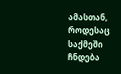ამასთან, როდესაც საქმეში ჩნდება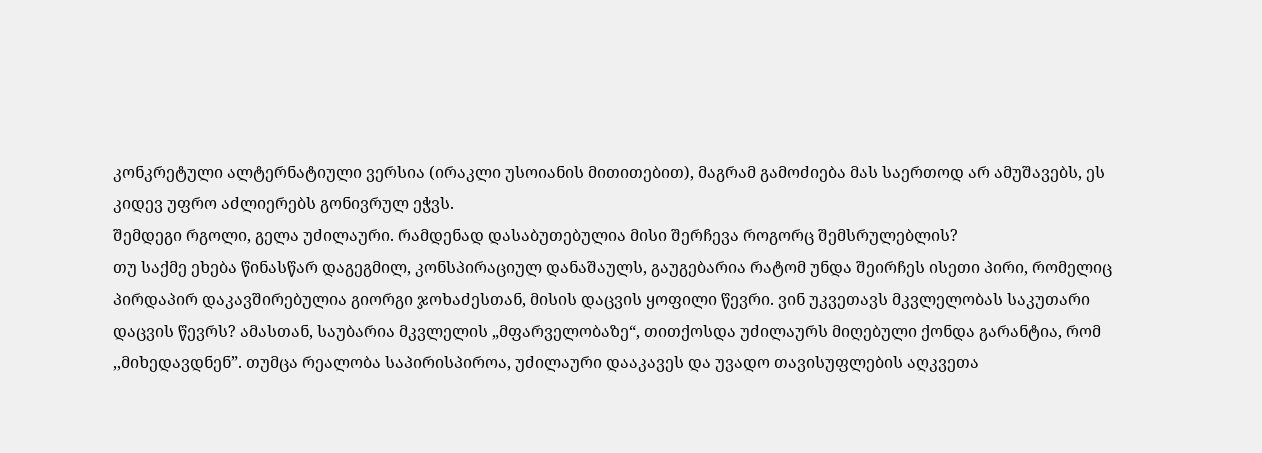კონკრეტული ალტერნატიული ვერსია (ირაკლი უსოიანის მითითებით), მაგრამ გამოძიება მას საერთოდ არ ამუშავებს, ეს კიდევ უფრო აძლიერებს გონივრულ ეჭვს.
შემდეგი რგოლი, გელა უძილაური. რამდენად დასაბუთებულია მისი შერჩევა როგორც შემსრულებლის?
თუ საქმე ეხება წინასწარ დაგეგმილ, კონსპირაციულ დანაშაულს, გაუგებარია რატომ უნდა შეირჩეს ისეთი პირი, რომელიც პირდაპირ დაკავშირებულია გიორგი ჯოხაძესთან, მისის დაცვის ყოფილი წევრი. ვინ უკვეთავს მკვლელობას საკუთარი დაცვის წევრს? ამასთან, საუბარია მკვლელის „მფარველობაზე“, თითქოსდა უძილაურს მიღებული ქონდა გარანტია, რომ ,,მიხედავდნენ”. თუმცა რეალობა საპირისპიროა, უძილაური დააკავეს და უვადო თავისუფლების აღკვეთა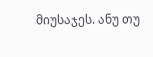მიუსაჯეს. ანუ თუ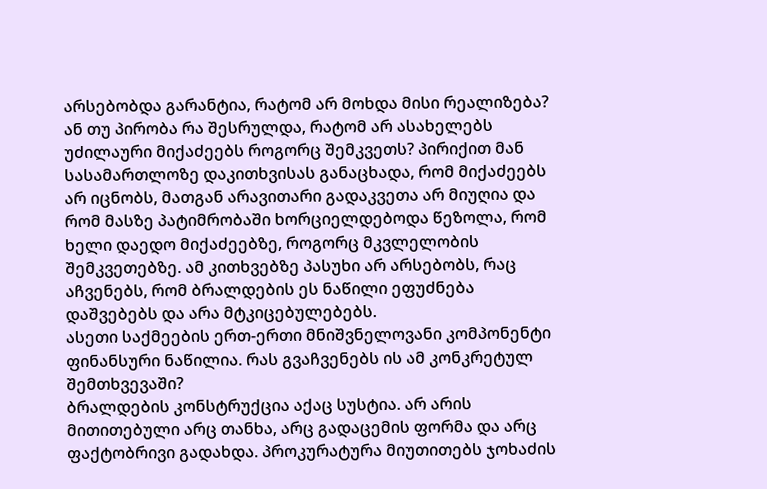არსებობდა გარანტია, რატომ არ მოხდა მისი რეალიზება? ან თუ პირობა რა შესრულდა, რატომ არ ასახელებს უძილაური მიქაძეებს როგორც შემკვეთს? პირიქით მან სასამართლოზე დაკითხვისას განაცხადა, რომ მიქაძეებს არ იცნობს, მათგან არავითარი გადაკვეთა არ მიუღია და რომ მასზე პატიმრობაში ხორციელდებოდა წეზოლა, რომ ხელი დაედო მიქაძეებზე, როგორც მკვლელობის შემკვეთებზე. ამ კითხვებზე პასუხი არ არსებობს, რაც აჩვენებს, რომ ბრალდების ეს ნაწილი ეფუძნება დაშვებებს და არა მტკიცებულებებს.
ასეთი საქმეების ერთ-ერთი მნიშვნელოვანი კომპონენტი ფინანსური ნაწილია. რას გვაჩვენებს ის ამ კონკრეტულ შემთხვევაში?
ბრალდების კონსტრუქცია აქაც სუსტია. არ არის მითითებული არც თანხა, არც გადაცემის ფორმა და არც ფაქტობრივი გადახდა. პროკურატურა მიუთითებს ჯოხაძის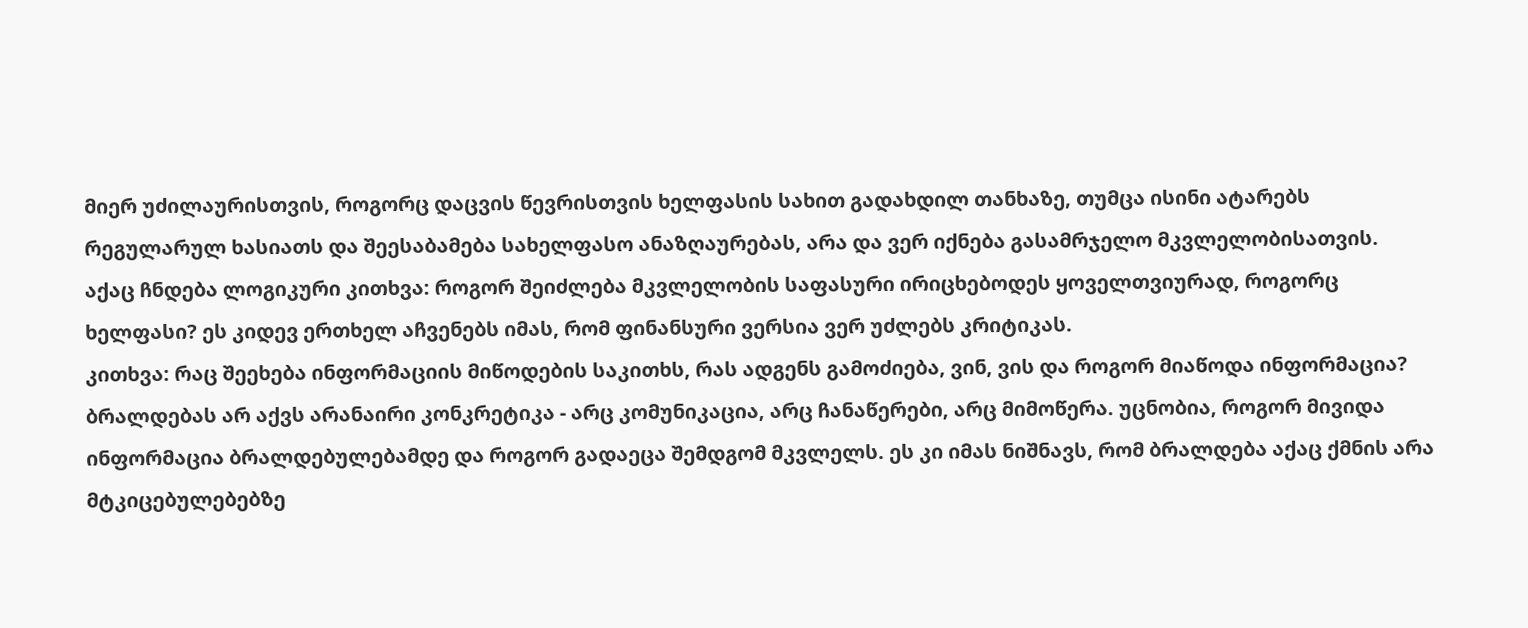მიერ უძილაურისთვის, როგორც დაცვის წევრისთვის ხელფასის სახით გადახდილ თანხაზე, თუმცა ისინი ატარებს რეგულარულ ხასიათს და შეესაბამება სახელფასო ანაზღაურებას, არა და ვერ იქნება გასამრჯელო მკვლელობისათვის.
აქაც ჩნდება ლოგიკური კითხვა: როგორ შეიძლება მკვლელობის საფასური ირიცხებოდეს ყოველთვიურად, როგორც ხელფასი? ეს კიდევ ერთხელ აჩვენებს იმას, რომ ფინანსური ვერსია ვერ უძლებს კრიტიკას.
კითხვა: რაც შეეხება ინფორმაციის მიწოდების საკითხს, რას ადგენს გამოძიება, ვინ, ვის და როგორ მიაწოდა ინფორმაცია?
ბრალდებას არ აქვს არანაირი კონკრეტიკა - არც კომუნიკაცია, არც ჩანაწერები, არც მიმოწერა. უცნობია, როგორ მივიდა ინფორმაცია ბრალდებულებამდე და როგორ გადაეცა შემდგომ მკვლელს. ეს კი იმას ნიშნავს, რომ ბრალდება აქაც ქმნის არა მტკიცებულებებზე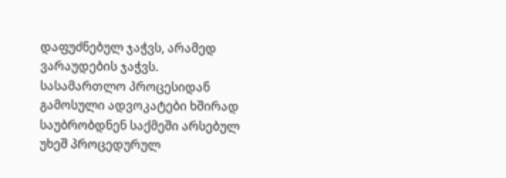დაფუძნებულ ჯაჭვს, არამედ ვარაუდების ჯაჭვს.
სასამართლო პროცესიდან გამოსული ადვოკატები ხშირად საუბრობდნენ საქმეში არსებულ უხეშ პროცედურულ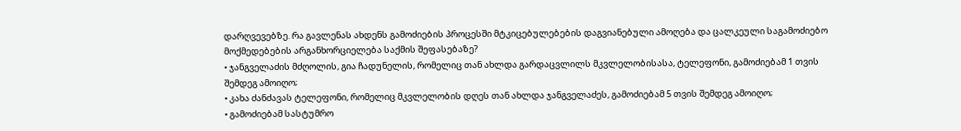დარღვევებზე. რა გავლენას ახდენს გამოძიების პროცესში მტკიცებულებების დაგვიანებული ამოღება და ცალკეული საგამოძიებო მოქმედებების არგანხორციელება საქმის შეფასებაზე?
• ჯანგველაძის მძღოლის, გია ჩადუნელის, რომელიც თან ახლდა გარდაცვლილს მკვლელობისასა, ტელეფონი, გამოძიებამ 1 თვის შემდეგ ამოიღო;
• კახა ძანძავას ტელეფონი, რომელიც მკვლელობის დღეს თან ახლდა ჯანგველაძეს, გამოძიებამ 5 თვის შემდეგ ამოიღო;
• გამოძიებამ სასტუმრო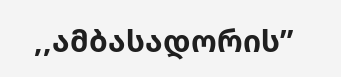,,ამბასადორის”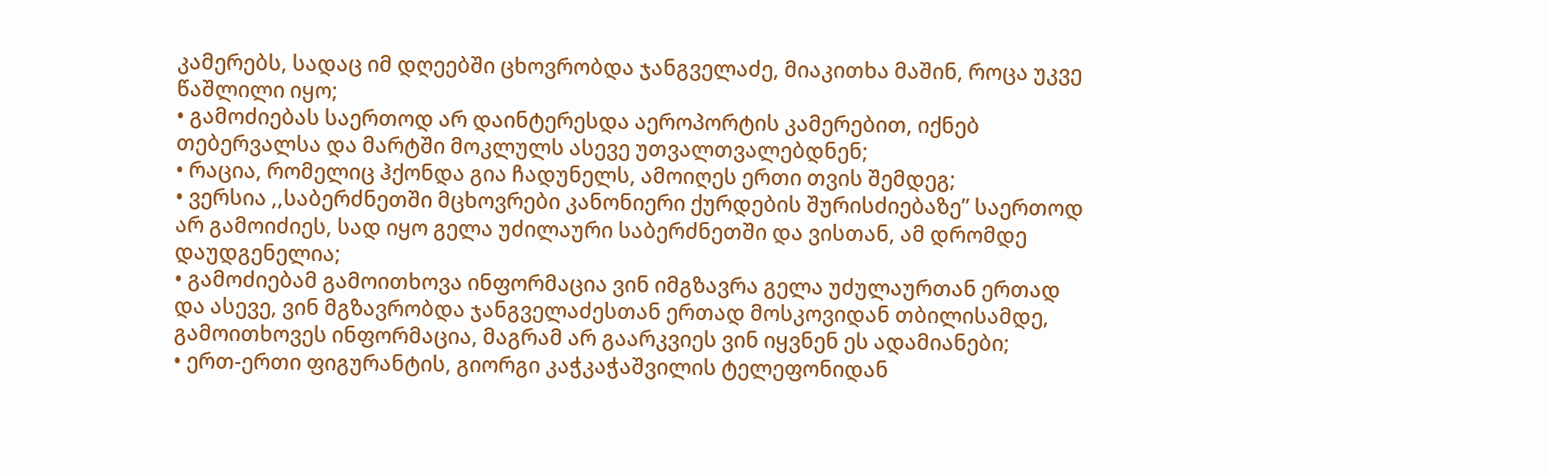კამერებს, სადაც იმ დღეებში ცხოვრობდა ჯანგველაძე, მიაკითხა მაშინ, როცა უკვე წაშლილი იყო;
• გამოძიებას საერთოდ არ დაინტერესდა აეროპორტის კამერებით, იქნებ თებერვალსა და მარტში მოკლულს ასევე უთვალთვალებდნენ;
• რაცია, რომელიც ჰქონდა გია ჩადუნელს, ამოიღეს ერთი თვის შემდეგ;
• ვერსია ,,საბერძნეთში მცხოვრები კანონიერი ქურდების შურისძიებაზე” საერთოდ არ გამოიძიეს, სად იყო გელა უძილაური საბერძნეთში და ვისთან, ამ დრომდე დაუდგენელია;
• გამოძიებამ გამოითხოვა ინფორმაცია ვინ იმგზავრა გელა უძულაურთან ერთად და ასევე, ვინ მგზავრობდა ჯანგველაძესთან ერთად მოსკოვიდან თბილისამდე, გამოითხოვეს ინფორმაცია, მაგრამ არ გაარკვიეს ვინ იყვნენ ეს ადამიანები;
• ერთ-ერთი ფიგურანტის, გიორგი კაჭკაჭაშვილის ტელეფონიდან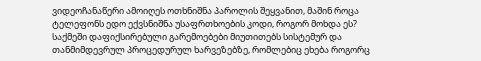ვიდეოჩანაწერი ამოიღეს ოთხნიშნა პაროლის შეყვანით, მაშინ როცა ტელეფონს ედო ექვსნიშნა უსაფრთხოების კოდი, როგორ მოხდა ეს?
საქმეში დაფიქსირებული გარემოებები მიუთითებს სისტემურ და თანმიმდევრულ პროცედურულ ხარვეზებზე, რომლებიც ეხება როგორც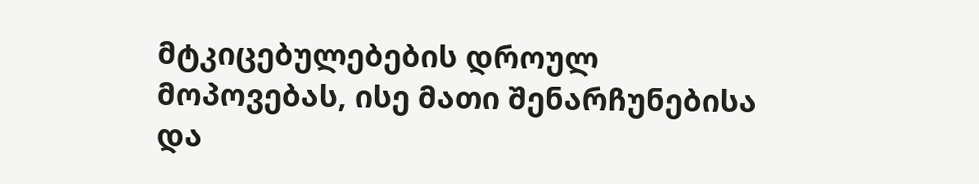მტკიცებულებების დროულ მოპოვებას, ისე მათი შენარჩუნებისა და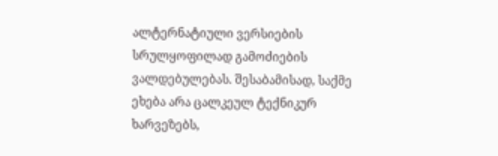ალტერნატიული ვერსიების სრულყოფილად გამოძიების ვალდებულებას. შესაბამისად, საქმე ეხება არა ცალკეულ ტექნიკურ ხარვეზებს,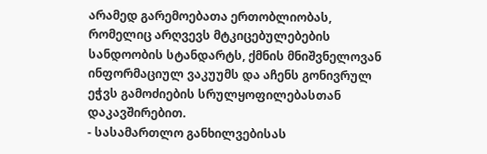არამედ გარემოებათა ერთობლიობას, რომელიც არღვევს მტკიცებულებების სანდოობის სტანდარტს, ქმნის მნიშვნელოვან ინფორმაციულ ვაკუუმს და აჩენს გონივრულ ეჭვს გამოძიების სრულყოფილებასთან დაკავშირებით.
- სასამართლო განხილვებისას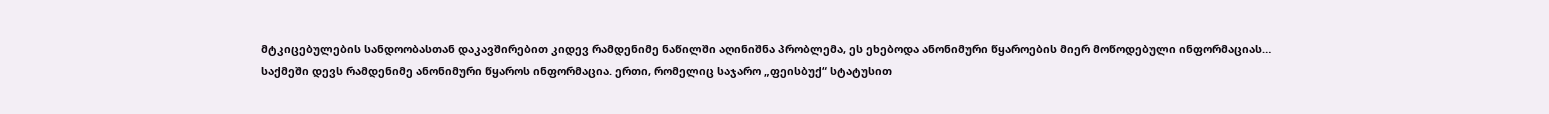მტკიცებულების სანდოობასთან დაკავშირებით კიდევ რამდენიმე ნაწილში აღინიშნა პრობლემა, ეს ეხებოდა ანონიმური წყაროების მიერ მოწოდებული ინფორმაციას…
საქმეში დევს რამდენიმე ანონიმური წყაროს ინფორმაცია. ერთი, რომელიც საჯარო „ფეისბუქ“ სტატუსით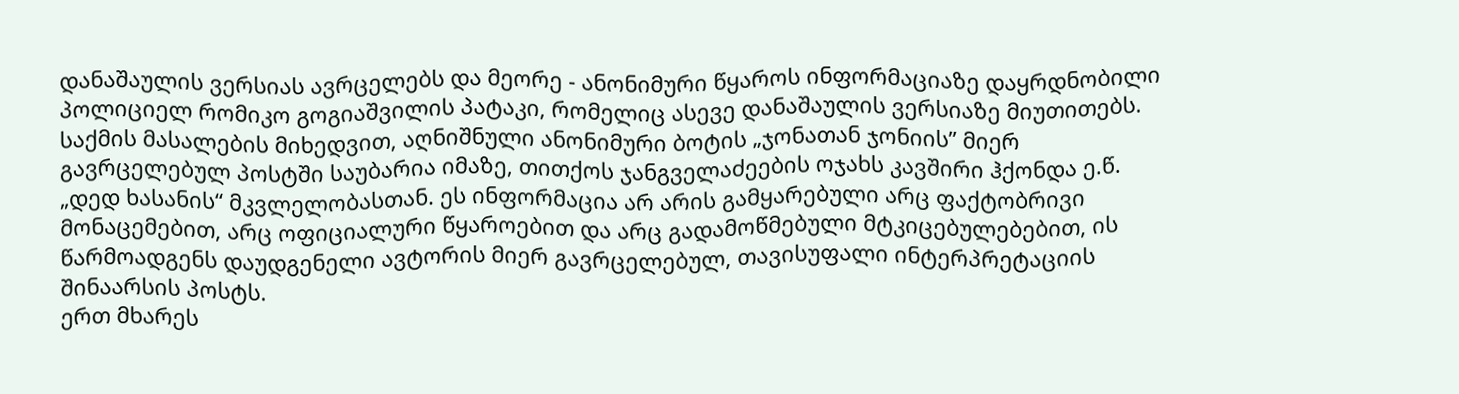დანაშაულის ვერსიას ავრცელებს და მეორე - ანონიმური წყაროს ინფორმაციაზე დაყრდნობილი პოლიციელ რომიკო გოგიაშვილის პატაკი, რომელიც ასევე დანაშაულის ვერსიაზე მიუთითებს.
საქმის მასალების მიხედვით, აღნიშნული ანონიმური ბოტის „ჯონათან ჯონიის” მიერ გავრცელებულ პოსტში საუბარია იმაზე, თითქოს ჯანგველაძეების ოჯახს კავშირი ჰქონდა ე.წ. „დედ ხასანის“ მკვლელობასთან. ეს ინფორმაცია არ არის გამყარებული არც ფაქტობრივი მონაცემებით, არც ოფიციალური წყაროებით და არც გადამოწმებული მტკიცებულებებით, ის წარმოადგენს დაუდგენელი ავტორის მიერ გავრცელებულ, თავისუფალი ინტერპრეტაციის შინაარსის პოსტს.
ერთ მხარეს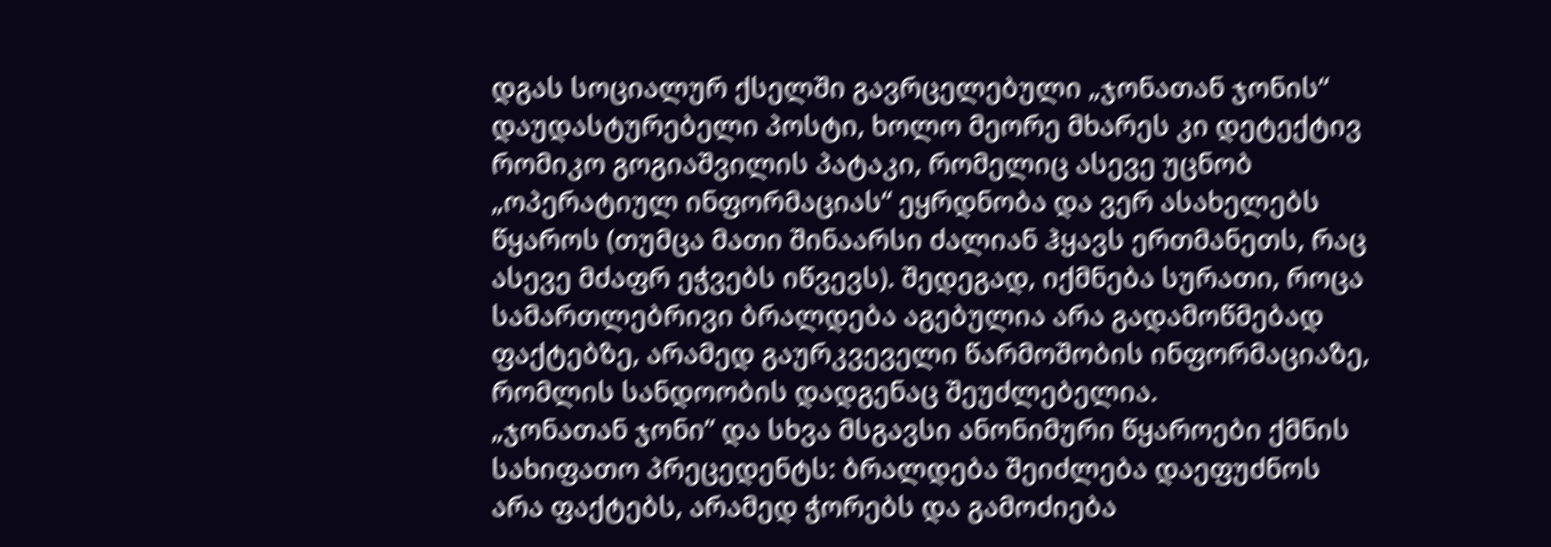დგას სოციალურ ქსელში გავრცელებული „ჯონათან ჯონის“ დაუდასტურებელი პოსტი, ხოლო მეორე მხარეს კი დეტექტივ რომიკო გოგიაშვილის პატაკი, რომელიც ასევე უცნობ „ოპერატიულ ინფორმაციას“ ეყრდნობა და ვერ ასახელებს წყაროს (თუმცა მათი შინაარსი ძალიან ჰყავს ერთმანეთს, რაც ასევე მძაფრ ეჭვებს იწვევს). შედეგად, იქმნება სურათი, როცა სამართლებრივი ბრალდება აგებულია არა გადამოწმებად ფაქტებზე, არამედ გაურკვეველი წარმოშობის ინფორმაციაზე, რომლის სანდოობის დადგენაც შეუძლებელია.
„ჯონათან ჯონი” და სხვა მსგავსი ანონიმური წყაროები ქმნის სახიფათო პრეცედენტს: ბრალდება შეიძლება დაეფუძნოს არა ფაქტებს, არამედ ჭორებს და გამოძიება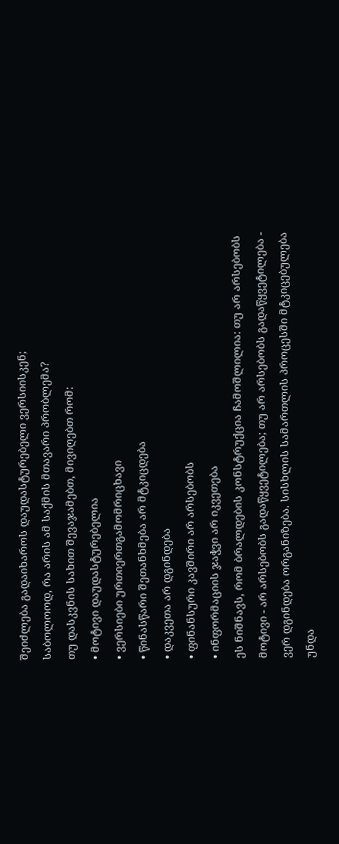შეიძლება გადაიხაროს დაუდასტურებელი ვერსიისკენ;
საბოლოოდ, რა არის ამ საქმის მთავარი პრობლემა?
თუ დასკვნის სახით შევაჯამებთ, მივიღებთ რომ:
• მოტივი დაუდასტურებელია
• ვერსიები ურთიერთგამომრიცხავი
• წინასწარი შეთანხმება არ მტკიცდება
• დაკვეთა არ დგინდება
• ფინანსური კავშირი არ არსებობს
• ინფორმაციის ჯაჭვი არ იკვეთება
ეს ნიშნავს, რომ ბრალდების კონსტრუქცია ჩამოშლილია: თუ არ არსებობს მოტივი - არ არსებობს გადაწყვეტილება; თუ არ არსებობს გადაწყვეტილება - ვერ დგინდება ორგანიზება. სისხლის სამართლის პროცესში მტკიცებულება უნდა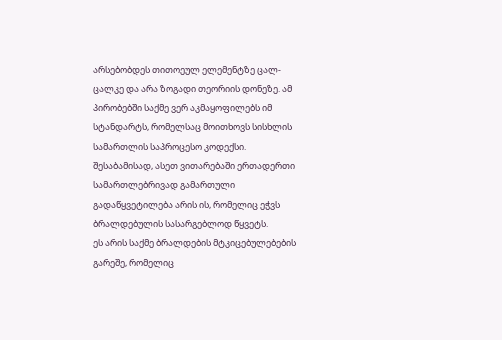არსებობდეს თითოეულ ელემენტზე ცალ-ცალკე და არა ზოგადი თეორიის დონეზე. ამ პირობებში საქმე ვერ აკმაყოფილებს იმ სტანდარტს, რომელსაც მოითხოვს სისხლის სამართლის საპროცესო კოდექსი. შესაბამისად, ასეთ ვითარებაში ერთადერთი სამართლებრივად გამართული გადაწყვეტილება არის ის, რომელიც ეჭვს ბრალდებულის სასარგებლოდ წყვეტს.
ეს არის საქმე ბრალდების მტკიცებულებების გარეშე, რომელიც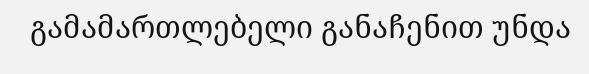გამამართლებელი განაჩენით უნდა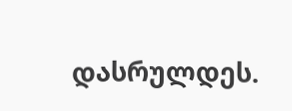დასრულდეს.